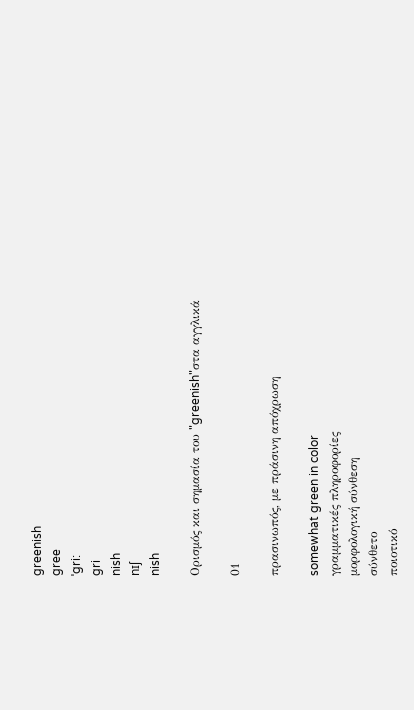greenish
gree
ˈgri:
gri
nish
nɪʃ
nish

Ορισμός και σημασία του "greenish"στα αγγλικά

01

πρασινωπός, με πράσινη απόχρωση

somewhat green in color
γραμματικές πληροφορίες
μορφολογική σύνθεση
σύνθετο
ποιοτικό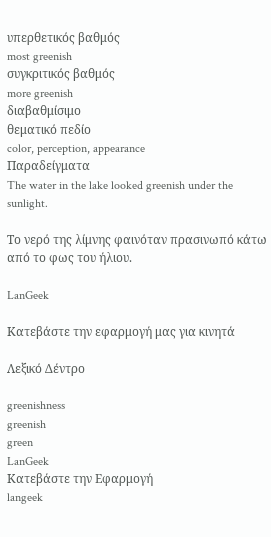υπερθετικός βαθμός
most greenish
συγκριτικός βαθμός
more greenish
διαβαθμίσιμο
θεματικό πεδίο
color, perception, appearance
Παραδείγματα
The water in the lake looked greenish under the sunlight.

Το νερό της λίμνης φαινόταν πρασινωπό κάτω από το φως του ήλιου.

LanGeek

Κατεβάστε την εφαρμογή μας για κινητά

Λεξικό Δέντρο

greenishness
greenish
green
LanGeek
Κατεβάστε την Εφαρμογή
langeek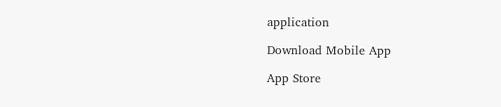application

Download Mobile App

App Store